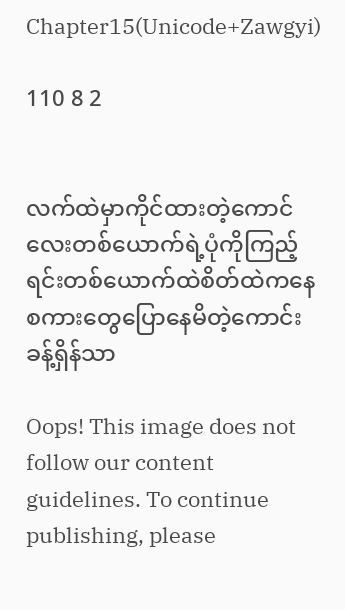Chapter15(Unicode+Zawgyi)

110 8 2


လက်ထဲမှာကိုင်ထားတဲ့ကောင်လေးတစ်ယောက်ရဲ့ပုံကိုကြည့်ရင်းတစ်ယောက်ထဲစိတ်ထဲကနေစကားတွေပြောနေမိတဲ့ကောင်းခန့်ရှိန်သာ

Oops! This image does not follow our content guidelines. To continue publishing, please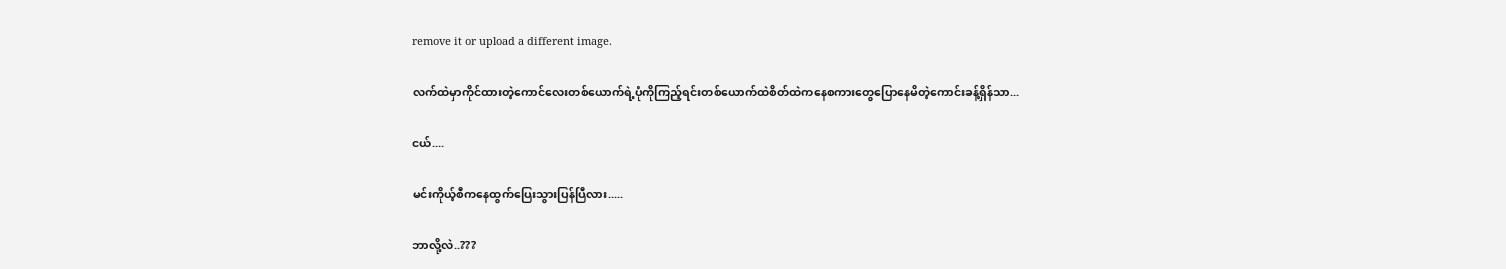remove it or upload a different image.

လက်ထဲမှာကိုင်ထားတဲ့ကောင်လေးတစ်ယောက်ရဲ့ပုံကိုကြည့်ရင်းတစ်ယောက်ထဲစိတ်ထဲကနေစကားတွေပြောနေမိတဲ့ကောင်းခန့်ရှိန်သာ...

ငယ်....

မင်းကိုယ့်စီကနေထွက်ပြေးသွားပြန်ပြီလား.....

ဘာလို့လဲ..???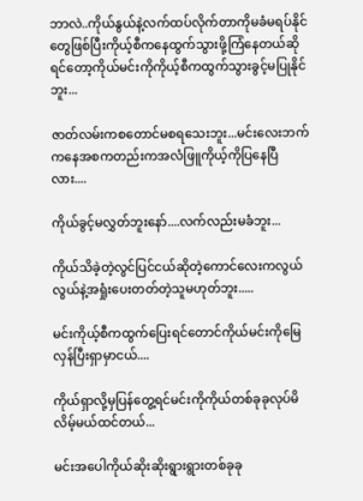ဘာလဲ..ကိုယ်နွယ်နဲ့လက်ထပ်လိုက်တာကိုမခံမရပ်နိုင်တွေဖြစ်ပြီးကိုယ့်စီကနေထွက်သွားဖို့ကြံနေတယ်ဆိုရင်တော့ကိုယ်မင်းကိုကိုယ့်စီကထွက်သွားခွင့်မပြုနိုင်ဘူး...

ဇာတ်လမ်းကစတောင်မစရသေးဘူး...မင်းလေးဘက်ကနေအစကတည်းကအလံဖြူကိုယ့်ကိုပြနေပြီလား....

ကိုယ်ခွင့်မလွှတ်ဘူးနော်....လက်လည်းမခံဘူး...

ကိုယ်သိခဲ့တဲ့လွင်ပြင်ငယ်ဆိုတဲ့ကောင်လေးကလွယ်လွယ်နဲ့အရှုံးပေးတတ်တဲ့သူမဟုတ်ဘူး.....

မင်းကိုယ့်စီကထွက်ပြေးရင်တောင်ကိုယ်မင်းကိုမြေလှန်ပြီးရှာမှာငယ်....

ကိုယ်ရှာလို့မှပြန်တွေ့ရင်မင်းကိုကိုယ်တစ်ခုခုလုပ်မိလိမ့်မယ်ထင်တယ်...

မင်းအပေါကိုယ်ဆိုးဆိုးရွားရွားတစ်ခုခု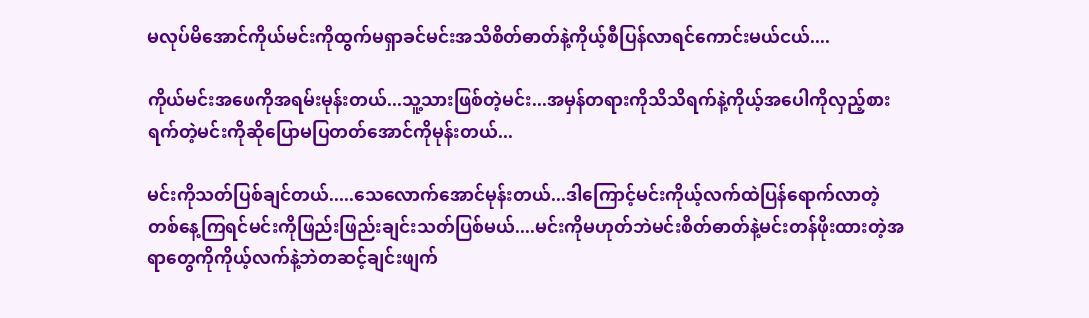မလုပ်မိအောင်ကိုယ်မင်းကိုထွက်မရှာခင်မင်းအသိစိတ်ဓာတ်နဲ့ကိုယ့်စီပြန်လာရင်ကောင်းမယ်ငယ်....

ကိုယ်မင်းအဖေကိုအရမ်းမုန်းတယ်...သူ့သားဖြစ်တဲ့မင်း...အမှန်တရားကိုသိသိရက်နဲ့ကိုယ့်အပေါကိုလှည့်စားရက်တဲ့မင်းကိုဆိုပြောမပြတတ်အောင်ကိုမုန်းတယ်...

မင်းကိုသတ်ပြစ်ချင်တယ်.....သေလောက်အောင်မုန်းတယ်...ဒါကြောင့်မင်းကိုယ့်လက်ထဲပြန်ရောက်လာတဲ့တစ်နေ့ကြရင်မင်းကိုဖြည်းဖြည်းချင်းသတ်ပြစ်မယ်....မင်းကိုမဟုတ်ဘဲမင်းစိတ်ဓာတ်နဲ့မင်းတန်ဖိုးထားတဲ့အရာတွေကိုကိုယ့်လက်နဲ့ဘဲတဆင့်ချင်းဖျက်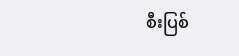စီးပြစ်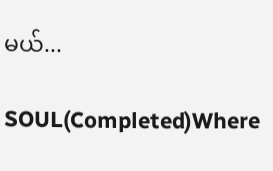မယ်...

SOUL(Completed)Where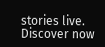stories live. Discover now